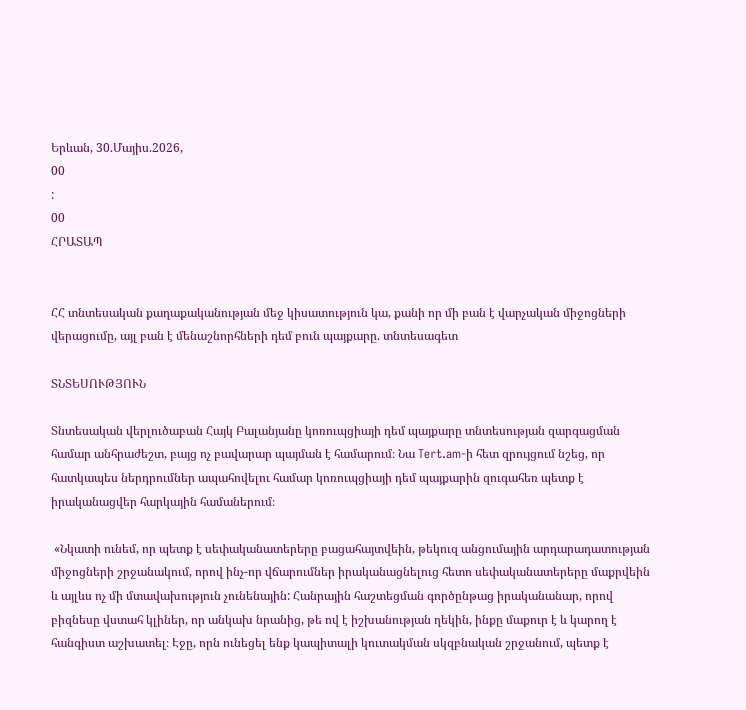Երևան, 30.Մայիս.2026,
00
:
00
ՀՐԱՏԱՊ


ՀՀ տնտեսական քաղաքականության մեջ կիսատություն կա, քանի որ մի բան է վարչական միջոցների վերացումը, այլ բան է մենաշնորհների դեմ բուն պայքարը. տնտեսագետ

ՏՆՏԵՍՈՒԹՅՈՒՆ

Տնտեսական վերլուծաբան Հայկ Բալանյանը կոռուպցիայի դեմ պայքարը տնտեսության զարգացման համար անհրաժեշտ, բայց ոչ բավարար պայման է համարում։ Նա Tert.am-ի հետ զրույցում նշեց, որ հատկապես ներդրումներ ապահովելու համար կոռուպցիայի դեմ պայքարին զուգահեռ պետք է իրականացվեր հարկային համաներում։

 «Նկատի ունեմ, որ պետք է սեփականատերերը բացահայտվեին, թեկուզ անցումային արդարադատության միջոցների շրջանակում, որով ինչ-որ վճարումներ իրականացնելուց հետո սեփականատերերը մաքրվեին և այլևս ոչ մի մտավախություն չունենային: Հանրային հաշտեցման գործընթաց իրականանար, որով բիզնեսը վստահ կլիներ, որ անկախ նրանից, թե ով է իշխանության ղեկին, ինքը մաքուր է և կարող է հանգիստ աշխատել։ Էջը, որն ունեցել ենք կապիտալի կուտակման սկզբնական շրջանում, պետք է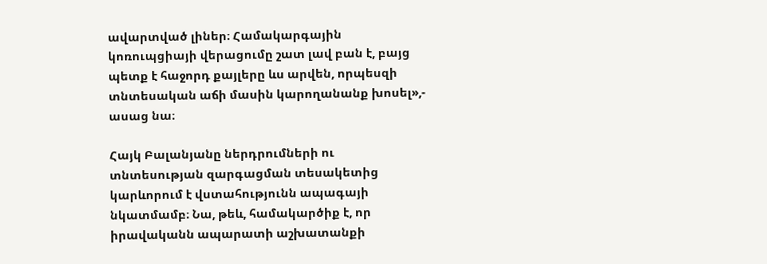ավարտված լիներ։ Համակարգային կոռուպցիայի վերացումը շատ լավ բան է, բայց պետք է հաջորդ քայլերը ևս արվեն, որպեսզի տնտեսական աճի մասին կարողանանք խոսել»,- ասաց նա։

Հայկ Բալանյանը ներդրումների ու տնտեսության զարգացման տեսակետից կարևորում է վստահությունն ապագայի նկատմամբ։ Նա, թեև, համակարծիք է, որ իրավականն ապարատի աշխատանքի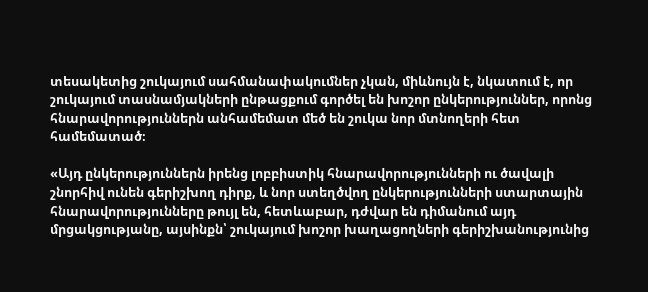տեսակետից շուկայում սահմանափակումներ չկան, միևնույն է, նկատում է, որ շուկայում տասնամյակների ընթացքում գործել են խոշոր ընկերություններ, որոնց հնարավորություններն անհամեմատ մեծ են շուկա նոր մտնողերի հետ համեմատած։

«Այդ ընկերություններն իրենց լոբբիստիկ հնարավորությունների ու ծավալի շնորհիվ ունեն գերիշխող դիրք, և նոր ստեղծվող ընկերությունների ստարտային հնարավորությունները թույլ են, հետևաբար, դժվար են դիմանում այդ մրցակցությանը, այսինքն՝ շուկայում խոշոր խաղացողների գերիշխանությունից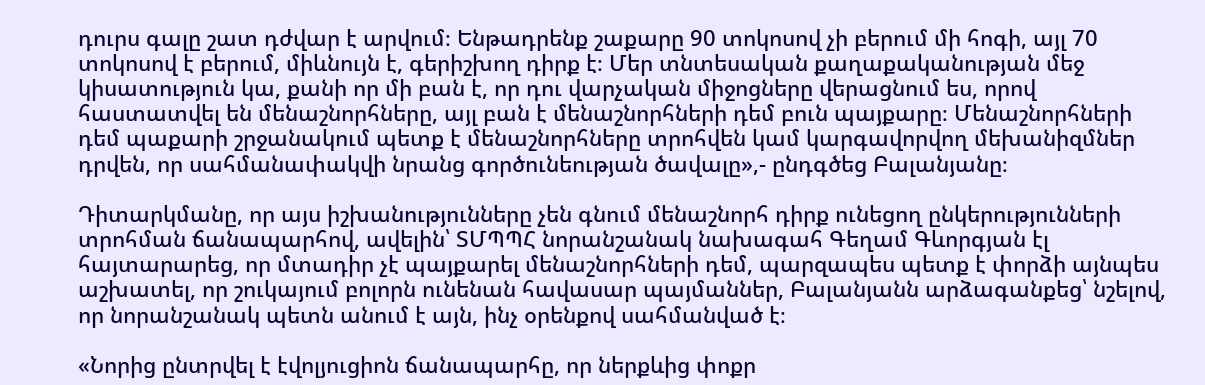դուրս գալը շատ դժվար է արվում։ Ենթադրենք շաքարը 90 տոկոսով չի բերում մի հոգի, այլ 70 տոկոսով է բերում, միևնույն է, գերիշխող դիրք է։ Մեր տնտեսական քաղաքականության մեջ կիսատություն կա, քանի որ մի բան է, որ դու վարչական միջոցները վերացնում ես, որով հաստատվել են մենաշնորհները, այլ բան է մենաշնորհների դեմ բուն պայքարը։ Մենաշնորհների դեմ պաքարի շրջանակում պետք է մենաշնորհները տրոհվեն կամ կարգավորվող մեխանիզմներ դրվեն, որ սահմանափակվի նրանց գործունեության ծավալը»,- ընդգծեց Բալանյանը։

Դիտարկմանը, որ այս իշխանությունները չեն գնում մենաշնորհ դիրք ունեցող ընկերությունների տրոհման ճանապարհով, ավելին՝ ՏՄՊՊՀ նորանշանակ նախագահ Գեղամ Գևորգյան էլ հայտարարեց, որ մտադիր չէ պայքարել մենաշնորհների դեմ, պարզապես պետք է փորձի այնպես աշխատել, որ շուկայում բոլորն ունենան հավասար պայմաններ, Բալանյանն արձագանքեց՝ նշելով, որ նորանշանակ պետն անում է այն, ինչ օրենքով սահմանված է։

«Նորից ընտրվել է էվոլյուցիոն ճանապարհը, որ ներքևից փոքր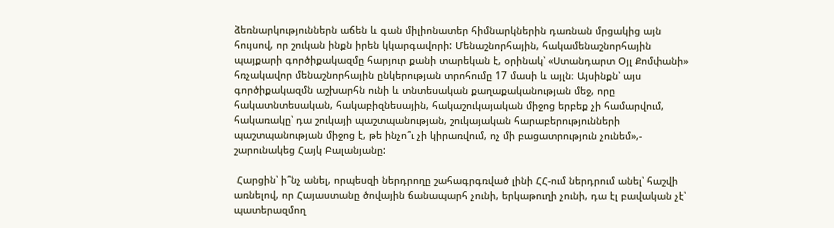ձեռնարկություններն աճեն և գան միլիոնատեր հիմնարկներին դառնան մրցակից այն հույսով, որ շուկան ինքն իրեն կկարգավորի: Մենաշնորհային, հակամենաշնորհային պայքարի գործիքակազմը հարյուր քանի տարեկան է, օրինակ՝ «Ստանդարտ Օյլ Քոմփանի» հռչակավոր մենաշնորհային ընկերության տրոհումը 17 մասի և այլն։ Այսինքն՝ այս գործիքակազմն աշխարհն ունի և տնտեսական քաղաքականության մեջ, որը հակատնտեսական, հակաբիզնեսային, հակաշուկայական միջոց երբեք չի համարվում, հակառակը՝ դա շուկայի պաշտպանության, շուկայական հարաբերությունների պաշտպանության միջոց է, թե ինչո՞ւ չի կիրառվում, ոչ մի բացատրություն չունեմ»,- շարունակեց Հայկ Բալանյանը:

 Հարցին՝ ի՞նչ անել, որպեսզի ներդրողը շահագրգռված լինի ՀՀ-ում ներդրում անել՝ հաշվի առնելով, որ Հայաստանը ծովային ճանապարհ չունի, երկաթուղի չունի, դա էլ բավական չէ՝ պատերազմող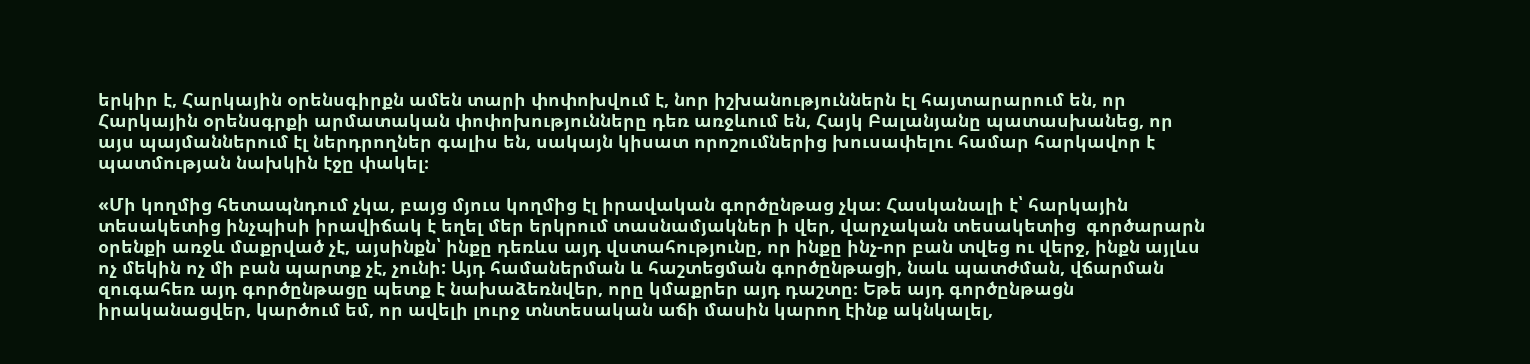երկիր է, Հարկային օրենսգիրքն ամեն տարի փոփոխվում է, նոր իշխանություններն էլ հայտարարում են, որ Հարկային օրենսգրքի արմատական փոփոխությունները դեռ առջևում են, Հայկ Բալանյանը պատասխանեց, որ այս պայմաններում էլ ներդրողներ գալիս են, սակայն կիսատ որոշումներից խուսափելու համար հարկավոր է պատմության նախկին էջը փակել։

«Մի կողմից հետապնդում չկա, բայց մյուս կողմից էլ իրավական գործընթաց չկա։ Հասկանալի է՝ հարկային տեսակետից ինչպիսի իրավիճակ է եղել մեր երկրում տասնամյակներ ի վեր, վարչական տեսակետից  գործարարն օրենքի առջև մաքրված չէ, այսինքն՝ ինքը դեռևս այդ վստահությունը, որ ինքը ինչ-որ բան տվեց ու վերջ, ինքն այլևս ոչ մեկին ոչ մի բան պարտք չէ, չունի: Այդ համաներման և հաշտեցման գործընթացի, նաև պատժման, վճարման զուգահեռ այդ գործընթացը պետք է նախաձեռնվեր, որը կմաքրեր այդ դաշտը։ Եթե այդ գործընթացն իրականացվեր, կարծում եմ, որ ավելի լուրջ տնտեսական աճի մասին կարող էինք ակնկալել,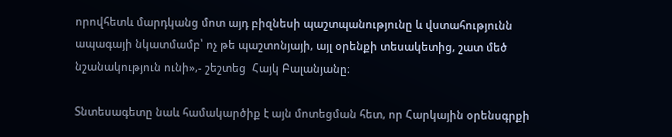որովհետև մարդկանց մոտ այդ բիզնեսի պաշտպանությունը և վստահությունն ապագայի նկատմամբ՝ ոչ թե պաշտոնյայի, այլ օրենքի տեսակետից, շատ մեծ նշանակություն ունի»,- շեշտեց  Հայկ Բալանյանը։

Տնտեսագետը նաև համակարծիք է այն մոտեցման հետ, որ Հարկային օրենսգրքի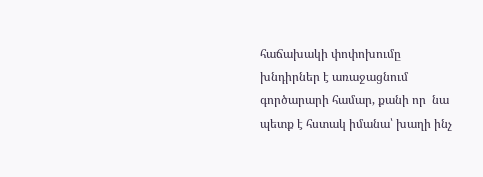հաճախակի փոփոխումը խնդիրներ է առաջացնում գործարարի համար, քանի որ  նա պետք է հստակ իմանա՝ խաղի ինչ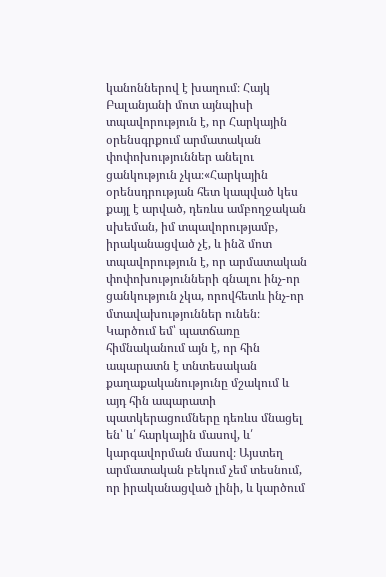կանոններով է խաղում։ Հայկ Բալանյանի մոտ այնպիսի տպավորություն է, որ Հարկային օրենսգրքում արմատական փոփոխություններ անելու ցանկություն չկա։«Հարկային օրենսդրության հետ կապված կես քայլ է արված, դեռևս ամբողջական սխեման, իմ տպավորությամբ, իրականացված չէ, և ինձ մոտ տպավորություն է, որ արմատական փոփոխությունների գնալու ինչ-որ ցանկություն չկա, որովհետև ինչ-որ մտավախություններ ունեն։ Կարծում եմ՝ պատճառը հիմնականում այն է, որ հին ապարատն է տնտեսական քաղաքականությունը մշակում և այդ հին ապարատի պատկերացումները դեռևս մնացել են՝ և՛ հարկային մասով, և՛ կարգավորման մասով։ Այստեղ արմատական բեկում չեմ տեսնում, որ իրականացված լինի, և կարծում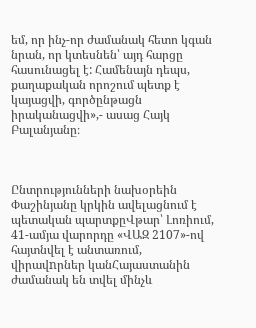եմ, որ ինչ-որ ժամանակ հետո կգան նրան, որ կտեսնեն՝ այդ հարցը հասունացել է: Համենայն դեպս, քաղաքական որոշում պետք է կայացվի, գործընթացն իրականացվի»,- ասաց Հայկ Բալանյանը։



Ընտրությունների նախօրեին Փաշինյանը կրկին ավելացնում է պետական պարտքըՎթար՝ Լոռիում, 41-ամյա վարորդը «ՎԱԶ 2107»-ով հայտնվել է անտառում, վիրավnրներ կանՀայաստանին ժամանակ են տվել մինչև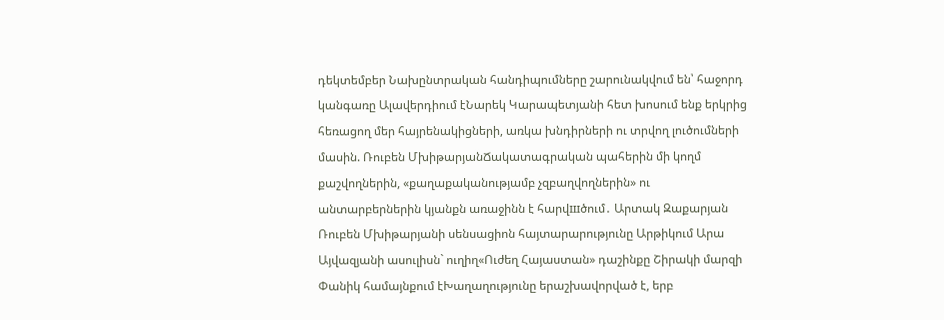դեկտեմբեր Նախընտրական հանդիպումները շարունակվում են՝ հաջորդ կանգառը Ալավերդիում էՆարեկ Կարապետյանի հետ խոսում ենք երկրից հեռացող մեր հայրենակիցների, առկա խնդիրների ու տրվող լուծումների մասին. Ռուբեն ՄխիթարյանՃակատագրական պահերին մի կողմ քաշվողներին, «քաղաքականությամբ չզբաղվողներին» ու անտարբերներին կյանքն առաջինն է հարվшծում․ Արտակ Զաքարյան Ռուբեն Մխիթարյանի սենսացիոն հայտարարությունը Արթիկում Արա Այվազյանի ասուլիսն` ուղիղ«Ուժեղ Հայաստան» դաշինքը Շիրակի մարզի Փանիկ համայնքում էԽաղաղությունը երաշխավորված է, երբ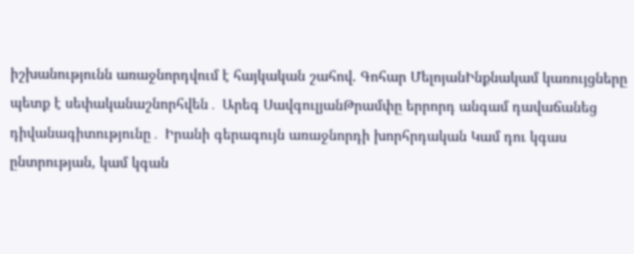իշխանությունն առաջնորդվում է հայկական շահով. Գոհար ՄելոյանԻնքնակամ կառույցները պետք է սեփականաշնորհվեն․ Արեգ ՍավգուլյանԹրամփը երրորդ անգամ դավաճանեց դիվանագիտությունը․ Իրանի գերագույն առաջնորդի խորհրդական Կամ դու կգաս ընտրության, կամ կգան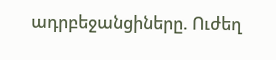ադրբեջանցիները. Ուժեղ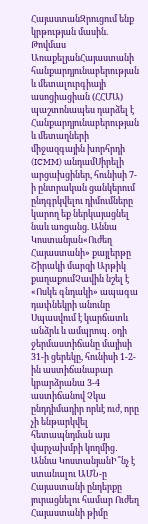ՀայաստանԶրուցում ենք կրթության մասին. Թովմաս ԱռաքելյանՀայաստանի հանքարդյունաբերության և մետալուրգիայի ասոցիացիան (ՀՀՄԱ) պաշտոնապես դարձել է Հանքարդյունաբերության և մետաղների միջազգային խորհրդի (ICMM) անդամՍիրելի արցախցիներ, հունիսի 7-ի ընտրական ցանկերում ընդգրկվելու դիմումները կարող եք ներկայացնել նաև առցանց. Աննա Կոստանյան«Ուժեղ Հայաստանի» քայլերթը Շիրակի մարզի Արթիկ քաղաքումՉավին նշել է «Ոսկե գնդակի» ապագա դափնեկրի անունը Սպասվում է կարճատև անձրև և ամպրոպ․ օդի ջերմաստիճանը մայիսի 31-ի ցերեկը, հունիսի 1-2-ին աստիճանաբար կբարձրանա 3-4 աստիճանով Չկա ընդդիմադիր որևէ ուժ, որը չի ենթարկվել հետապնդման այս վարչախմբի կողմից․ Աննա ԿոստանյանԻ՞նչ է ստանալու ԱՄՆ-ը Հայաստանի ընդերքը յուրացնելու համար Ուժեղ Հայաստանի թիմը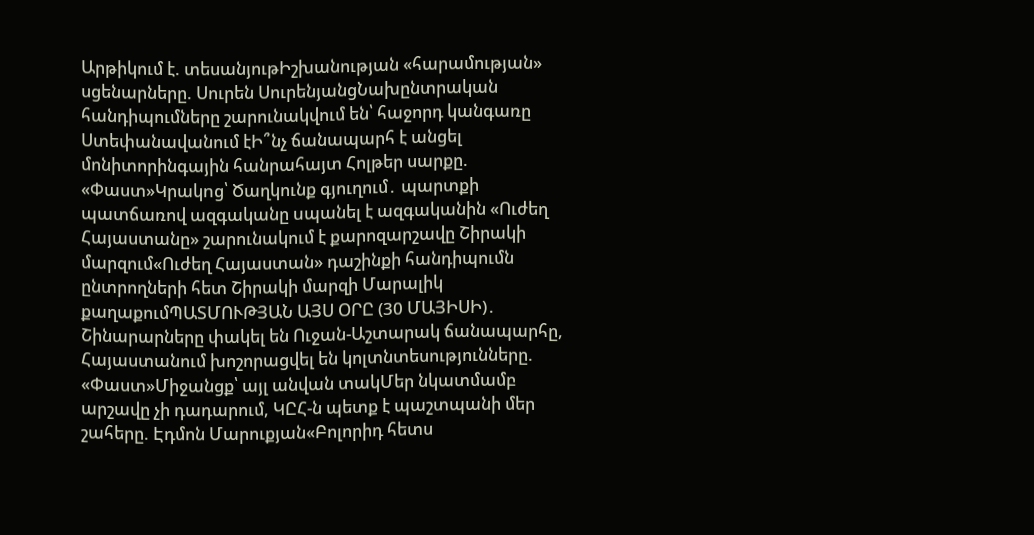Արթիկում է. տեսանյութԻշխանության «հարամության» սցենարները. Սուրեն ՍուրենյանցՆախընտրական հանդիպումները շարունակվում են՝ հաջորդ կանգառը Ստեփանավանում էԻ՞նչ ճանապարհ է անցել մոնիտորինգային հանրահայտ Հոլթեր սարքը. «Փաստ»Կրակnց՝ Ծաղկունք գյուղում․ պարտքի պատճառով ազգականը uպանել է ազգականին «Ուժեղ Հայաստանը» շարունակում է քարոզարշավը Շիրակի մարզում«Ուժեղ Հայաստան» դաշինքի հանդիպումն ընտրողների հետ Շիրակի մարզի Մարալիկ քաղաքումՊԱՏՄՈՒԹՅԱՆ ԱՅՍ ՕՐԸ (30 ՄԱՅԻՍԻ)․ Շինարարները փակել են Ուջան-Աշտարակ ճանապարհը, Հայաստանում խոշորացվել են կոլտնտեսությունները. «Փաստ»Միջանցք՝ այլ անվան տակՄեր նկատմամբ արշավը չի դադարում, ԿԸՀ-ն պետք է պաշտպանի մեր շահերը. Էդմոն Մարուքյան«Բոլորիդ հետս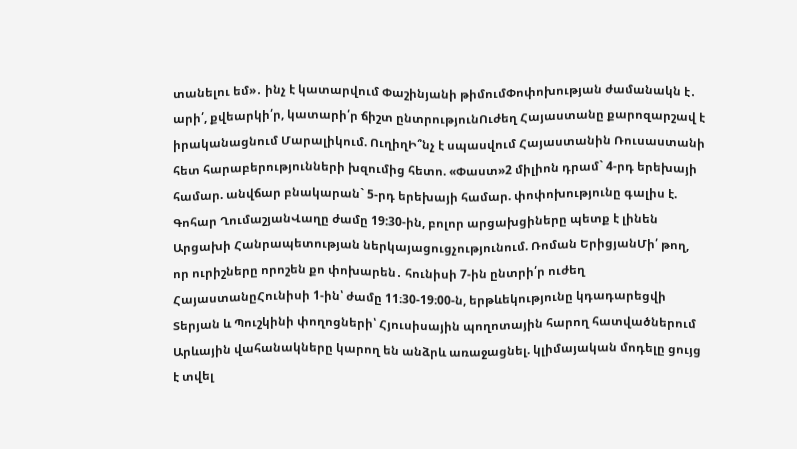տանելու եմ»․ ինչ է կատարվում Փաշինյանի թիմումՓոփոխության ժամանակն է․ արի՛, քվեարկի՛ր, կատարի՛ր ճիշտ ընտրությունՈւժեղ Հայաստանը քարոզարշավ է իրականացնում Մարալիկում. ՈւղիղԻ՞նչ է սպասվում Հայաստանին Ռուսաստանի հետ հարաբերությունների խզումից հետո. «Փաստ»2 միլիոն դրամ` 4-րդ երեխայի համար. անվճար բնակարան` 5-րդ երեխայի համար. փոփոխությունը գալիս է. Գոհար ՂումաշյանՎաղը ժամը 19:30-ին, բոլոր արցախցիները պետք է լինեն Արցախի Հանրապետության ներկայացուցչությունում. Ռոման ԵրիցյանՄի՛ թող, որ ուրիշները որոշեն քո փոխարեն․ հունիսի 7-ին ընտրի՛ր ուժեղ ՀայաստանըՀունիսի 1-ին՝ ժամը 11։30-19։00-ն, երթևեկությունը կդադարեցվի Տերյան և Պուշկինի փողոցների՝ Հյուսիսային պողոտային հարող հատվածներում Արևային վահանակները կարող են անձրև առաջացնել. կլիմայական մոդելը ցույց է տվել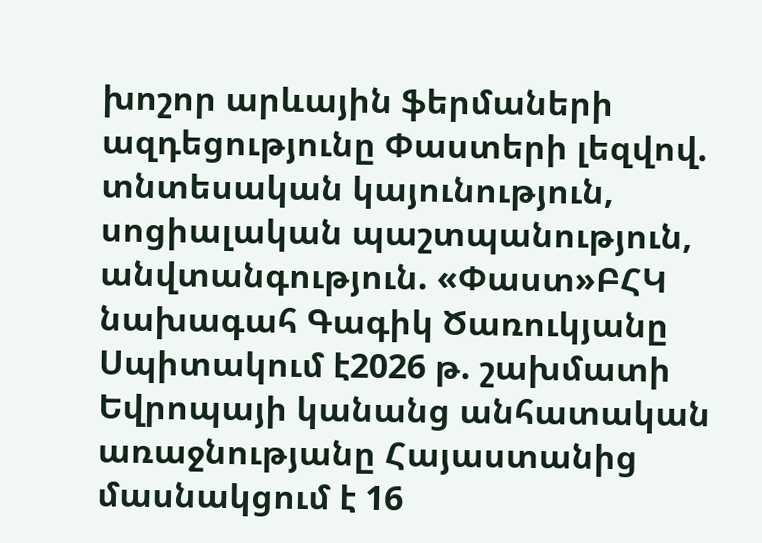խոշոր արևային ֆերմաների ազդեցությունը Փաստերի լեզվով. տնտեսական կայունություն, սոցիալական պաշտպանություն, անվտանգություն. «Փաստ»ԲՀԿ նախագահ Գագիկ Ծառուկյանը Սպիտակում է2026 թ. շախմատի Եվրոպայի կանանց անհատական առաջնությանը Հայաստանից մասնակցում է 16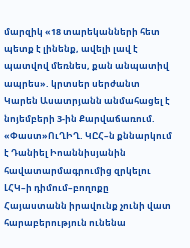մարզիկ «18 տարեկանների հետ պետք է լինենք, ավելի լավ է պատվով մեռնես, քան անպատիվ ապրես». կրտսեր սերժանտ Կարեն Ասատրյանն անմահացել է նոյեմբերի 3-ին Քարվաճառում. «Փաստ»ՈւՂԻՂ. ԿԸՀ–ն քննարկում է Դանիել Իոաննիսյանին հավատարմագրումից զրկելու ԼՀԿ–ի դիմում–բողոքը Հայաստանն իրավունք չունի վատ հարաբերություն ունենա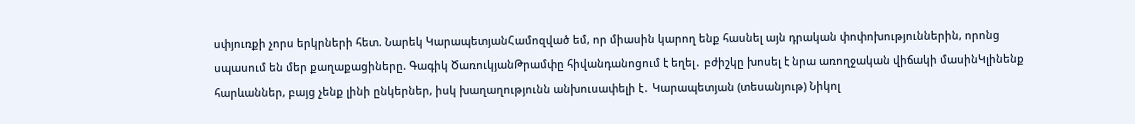սփյուռքի չորս երկրների հետ. Նարեկ ԿարապետյանՀամոզված եմ, որ միասին կարող ենք հասնել այն դրական փոփոխություններին, որոնց սպասում են մեր քաղաքացիները. Գագիկ ԾառուկյանԹրամփը հիվանդանոցում է եղել․ բժիշկը խոսել է նրա առողջական վիճակի մասինԿլինենք հարևաններ, բայց չենք լինի ընկերներ, իսկ խաղաղությունն անխուսափելի է․ Կարապետյան (տեսանյութ) Նիկոլ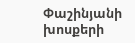Փաշինյանի խոսքերի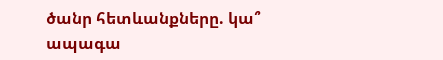ծանր հետևանքները. կա՞ ապագա